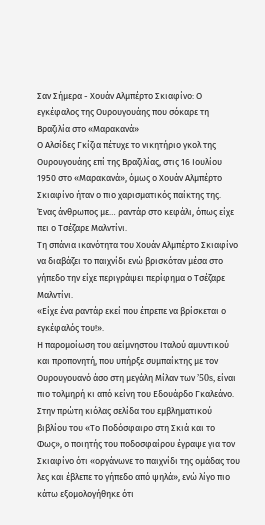Σαν Σήμερα - Χουάν Αλμπέρτο Σκιαφίνο: Ο εγκέφαλος της Ουρουγουάης που σόκαρε τη Βραζιλία στο «Μαρακανά»
Ο Αλσίδες Γκίζια πέτυχε το νικητήριο γκολ της Ουρουγουάης επί της Βραζιλίας, στις 16 Ιουλίου 1950 στο «Μαρακανά», όμως ο Χουάν Αλμπέρτο Σκιαφίνο ήταν ο πιο χαρισματικός παίκτης της. Ένας άνθρωπος με… ραντάρ στο κεφάλι, όπως είχε πει ο Τσέζαρε Μαλντίνι.
Τη σπάνια ικανότητα του Χουάν Αλμπέρτο Σκιαφίνο να διαβάζει το παιχνίδι ενώ βρισκόταν μέσα στο γήπεδο την είχε περιγράψει περίφημα ο Τσέζαρε Μαλντίνι.
«Είχε ένα ραντάρ εκεί που έπρεπε να βρίσκεται ο εγκέφαλός του!».
Η παρομοίωση του αείμνηστου Ιταλού αμυντικού και προπονητή, που υπήρξε συμπαίκτης με τον Ουρουγουανό άσο στη μεγάλη Μίλαν των ’50s, είναι πιο τολμηρή κι από κείνη του Εδουάρδο Γκαλεάνο. Στην πρώτη κιόλας σελίδα του εμβληματικού βιβλίου του «Το Ποδόσφαιρο στη Σκιά και το Φως», ο ποιητής του ποδοσφαίρου έγραψε για τον Σκιαφίνο ότι «οργάνωνε το παιχνίδι της ομάδας του λες και έβλεπε το γήπεδο από ψηλά», ενώ λίγο πιο κάτω εξομολογήθηκε ότι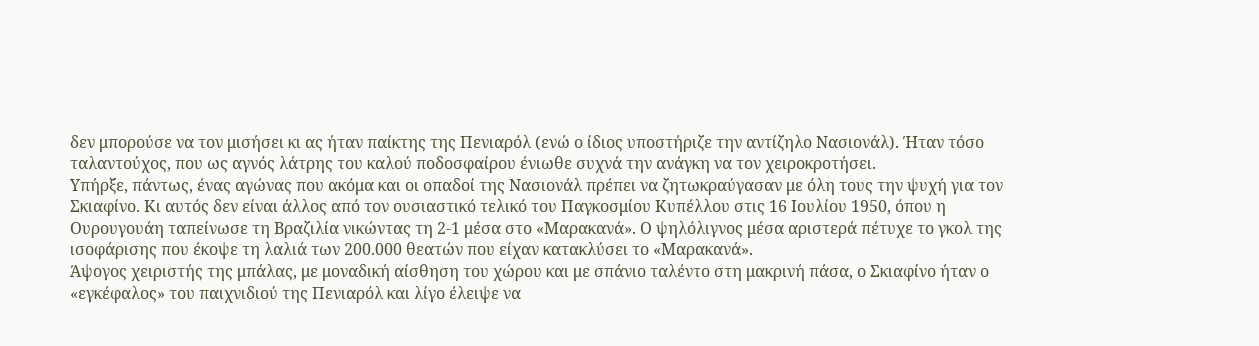δεν μπορούσε να τον μισήσει κι ας ήταν παίκτης της Πενιαρόλ (ενώ ο ίδιος υποστήριζε την αντίζηλο Νασιονάλ). Ήταν τόσο ταλαντούχος, που ως αγνός λάτρης του καλού ποδοσφαίρου ένιωθε συχνά την ανάγκη να τον χειροκροτήσει.
Υπήρξε, πάντως, ένας αγώνας που ακόμα και οι οπαδοί της Νασιονάλ πρέπει να ζητωκραύγασαν με όλη τους την ψυχή για τον Σκιαφίνο. Κι αυτός δεν είναι άλλος από τον ουσιαστικό τελικό του Παγκοσμίου Κυπέλλου στις 16 Ιουλίου 1950, όπου η Ουρουγουάη ταπείνωσε τη Βραζιλία νικώντας τη 2-1 μέσα στο «Μαρακανά». Ο ψηλόλιγνος μέσα αριστερά πέτυχε το γκολ της ισοφάρισης που έκοψε τη λαλιά των 200.000 θεατών που είχαν κατακλύσει το «Μαρακανά».
Άψογος χειριστής της μπάλας, με μοναδική αίσθηση του χώρου και με σπάνιο ταλέντο στη μακρινή πάσα, ο Σκιαφίνο ήταν ο «εγκέφαλος» του παιχνιδιού της Πενιαρόλ και λίγο έλειψε να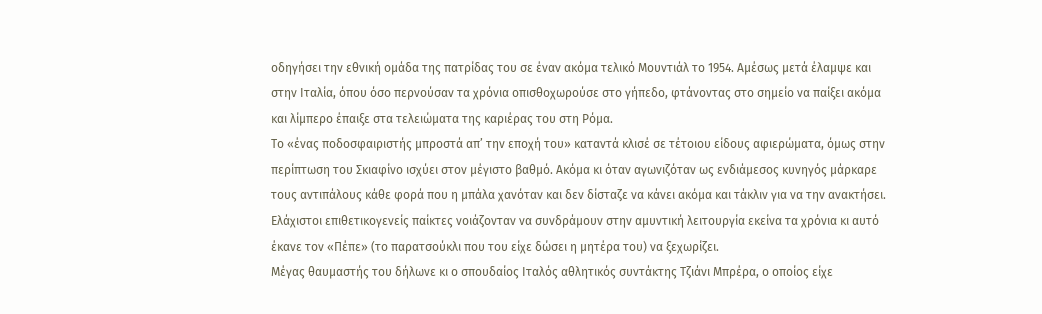οδηγήσει την εθνική ομάδα της πατρίδας του σε έναν ακόμα τελικό Μουντιάλ το 1954. Αμέσως μετά έλαμψε και στην Ιταλία, όπου όσο περνούσαν τα χρόνια οπισθοχωρούσε στο γήπεδο, φτάνοντας στο σημείο να παίξει ακόμα και λίμπερο έπαιξε στα τελειώματα της καριέρας του στη Ρόμα.
Το «ένας ποδοσφαιριστής μπροστά απ’ την εποχή του» καταντά κλισέ σε τέτοιου είδους αφιερώματα, όμως στην περίπτωση του Σκιαφίνο ισχύει στον μέγιστο βαθμό. Ακόμα κι όταν αγωνιζόταν ως ενδιάμεσος κυνηγός μάρκαρε τους αντιπάλους κάθε φορά που η μπάλα χανόταν και δεν δίσταζε να κάνει ακόμα και τάκλιν για να την ανακτήσει. Ελάχιστοι επιθετικογενείς παίκτες νοιάζονταν να συνδράμουν στην αμυντική λειτουργία εκείνα τα χρόνια κι αυτό έκανε τον «Πέπε» (το παρατσούκλι που του είχε δώσει η μητέρα του) να ξεχωρίζει.
Μέγας θαυμαστής του δήλωνε κι ο σπουδαίος Ιταλός αθλητικός συντάκτης Τζιάνι Μπρέρα, ο οποίος είχε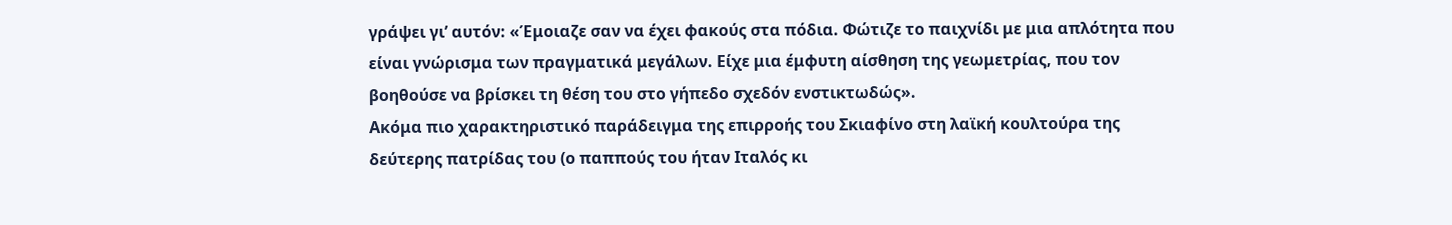γράψει γι’ αυτόν: «Έμοιαζε σαν να έχει φακούς στα πόδια. Φώτιζε το παιχνίδι με μια απλότητα που είναι γνώρισμα των πραγματικά μεγάλων. Είχε μια έμφυτη αίσθηση της γεωμετρίας, που τον βοηθούσε να βρίσκει τη θέση του στο γήπεδο σχεδόν ενστικτωδώς».
Ακόμα πιο χαρακτηριστικό παράδειγμα της επιρροής του Σκιαφίνο στη λαϊκή κουλτούρα της δεύτερης πατρίδας του (ο παππούς του ήταν Ιταλός κι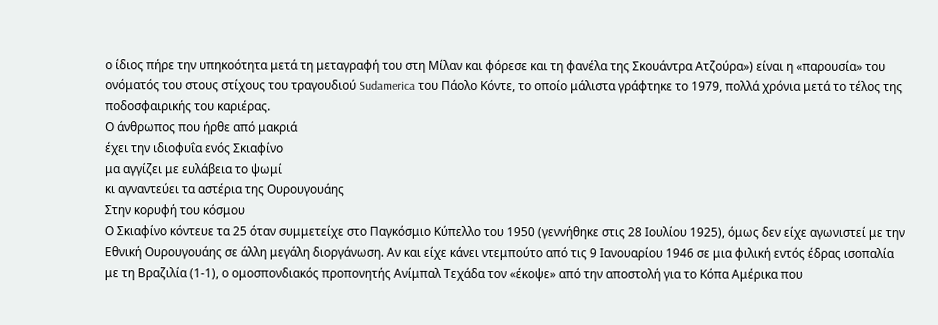ο ίδιος πήρε την υπηκοότητα μετά τη μεταγραφή του στη Μίλαν και φόρεσε και τη φανέλα της Σκουάντρα Ατζούρα») είναι η «παρουσία» του ονόματός του στους στίχους του τραγουδιού Sudamerica του Πάολο Κόντε, το οποίο μάλιστα γράφτηκε το 1979, πολλά χρόνια μετά το τέλος της ποδοσφαιρικής του καριέρας.
Ο άνθρωπος που ήρθε από μακριά
έχει την ιδιοφυΐα ενός Σκιαφίνο
μα αγγίζει με ευλάβεια το ψωμί
κι αγναντεύει τα αστέρια της Ουρουγουάης
Στην κορυφή του κόσμου
Ο Σκιαφίνο κόντευε τα 25 όταν συμμετείχε στο Παγκόσμιο Κύπελλο του 1950 (γεννήθηκε στις 28 Ιουλίου 1925), όμως δεν είχε αγωνιστεί με την Εθνική Ουρουγουάης σε άλλη μεγάλη διοργάνωση. Αν και είχε κάνει ντεμπούτο από τις 9 Ιανουαρίου 1946 σε μια φιλική εντός έδρας ισοπαλία με τη Βραζιλία (1-1), ο ομοσπονδιακός προπονητής Ανίμπαλ Τεχάδα τον «έκοψε» από την αποστολή για το Κόπα Αμέρικα που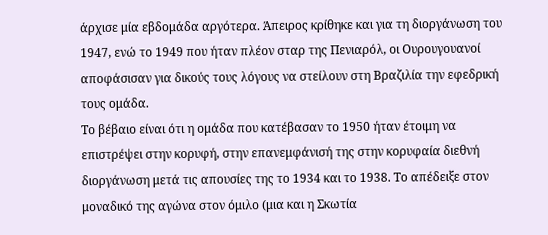άρχισε μία εβδομάδα αργότερα. Άπειρος κρίθηκε και για τη διοργάνωση του 1947, ενώ το 1949 που ήταν πλέον σταρ της Πενιαρόλ, οι Ουρουγουανοί αποφάσισαν για δικούς τους λόγους να στείλουν στη Βραζιλία την εφεδρική τους ομάδα.
Το βέβαιο είναι ότι η ομάδα που κατέβασαν το 1950 ήταν έτοιμη να επιστρέψει στην κορυφή, στην επανεμφάνισή της στην κορυφαία διεθνή διοργάνωση μετά τις απουσίες της το 1934 και το 1938. Το απέδειξε στον μοναδικό της αγώνα στον όμιλο (μια και η Σκωτία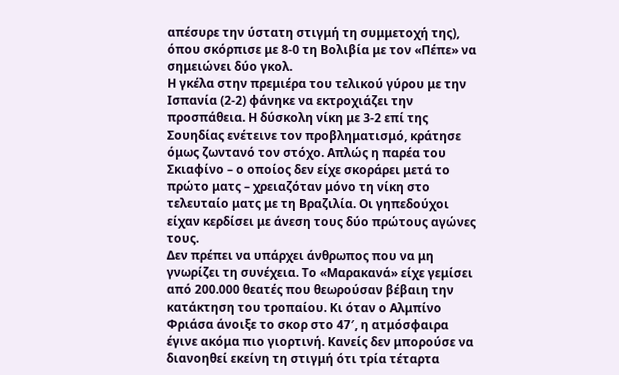απέσυρε την ύστατη στιγμή τη συμμετοχή της), όπου σκόρπισε με 8-0 τη Βολιβία με τον «Πέπε» να σημειώνει δύο γκολ.
Η γκέλα στην πρεμιέρα του τελικού γύρου με την Ισπανία (2-2) φάνηκε να εκτροχιάζει την προσπάθεια. Η δύσκολη νίκη με 3-2 επί της Σουηδίας ενέτεινε τον προβληματισμό, κράτησε όμως ζωντανό τον στόχο. Απλώς η παρέα του Σκιαφίνο – ο οποίος δεν είχε σκοράρει μετά το πρώτο ματς – χρειαζόταν μόνο τη νίκη στο τελευταίο ματς με τη Βραζιλία. Οι γηπεδούχοι είχαν κερδίσει με άνεση τους δύο πρώτους αγώνες τους.
Δεν πρέπει να υπάρχει άνθρωπος που να μη γνωρίζει τη συνέχεια. Το «Μαρακανά» είχε γεμίσει από 200.000 θεατές που θεωρούσαν βέβαιη την κατάκτηση του τροπαίου. Κι όταν ο Αλμπίνο Φριάσα άνοιξε το σκορ στο 47′, η ατμόσφαιρα έγινε ακόμα πιο γιορτινή. Κανείς δεν μπορούσε να διανοηθεί εκείνη τη στιγμή ότι τρία τέταρτα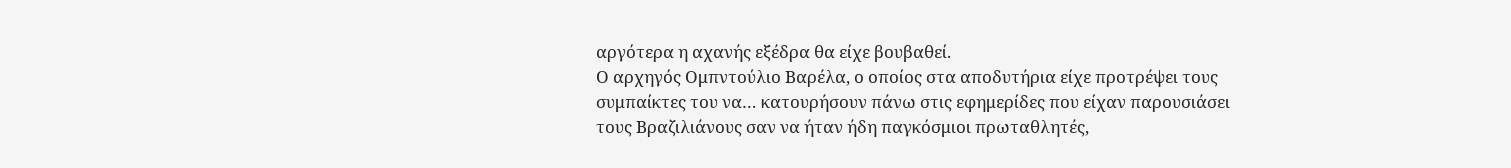αργότερα η αχανής εξέδρα θα είχε βουβαθεί.
Ο αρχηγός Ομπντούλιο Βαρέλα, ο οποίος στα αποδυτήρια είχε προτρέψει τους συμπαίκτες του να… κατουρήσουν πάνω στις εφημερίδες που είχαν παρουσιάσει τους Βραζιλιάνους σαν να ήταν ήδη παγκόσμιοι πρωταθλητές,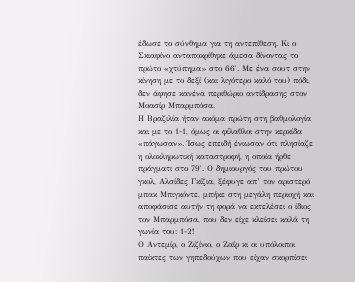έδωσε το σύνθημα για τη αντεπίθεση. Κι ο Σκιαφίνο ανταποκρίθηκε άμεσα δίνοντας το πρώτο «χτύπημα» στο 66′. Με ένα σουτ στην κίνηση με το δεξί (και λιγότερο καλό του) πόδι, δεν άφησε κανένα περιθώριο αντίδρασης στον Μοασίρ Μπαρμπόσα.
Η Βραζιλία ήταν ακόμα πρώτη στη βαθμολογία και με το 1-1, όμως οι φίλαθλοι στην κερκίδα «πάγωσαν». Ίσως επειδή ένιωσαν ότι πλησίαζε η ολοκληρωτική καταστροφή, η οποία ήρθε πράγματι στο 79′. Ο δημιουργός του πρώτου γκολ, Αλσίδες Γκίζια, ξέφυγε απ’ τον αριστερό μπακ Μπιγκόντε, μπήκε στη μεγάλη περιοχή και αποφάσισε αυτήν τη φορά να εκτελέσει ο ίδιος τον Μπαρμπόσα, που δεν είχε κλείσει καλά τη γωνία του: 1-2!
Ο Αντεμίρ, ο Ζιζίνιο, ο Ζαΐρ κι οι υπόλοιποι παίκτες των γηπεδούχων που είχαν σκορπίσει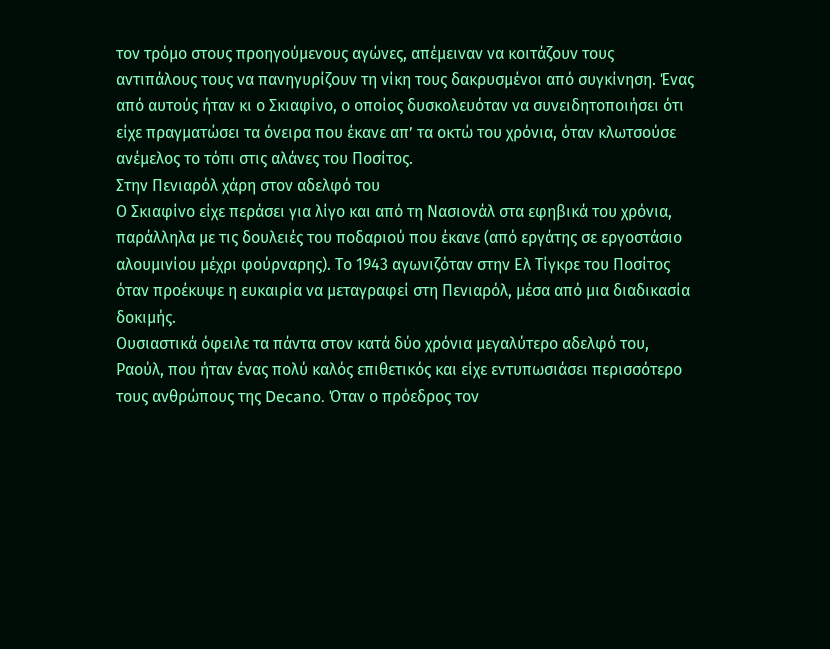τον τρόμο στους προηγούμενους αγώνες, απέμειναν να κοιτάζουν τους αντιπάλους τους να πανηγυρίζουν τη νίκη τους δακρυσμένοι από συγκίνηση. Ένας από αυτούς ήταν κι ο Σκιαφίνο, ο οποίος δυσκολευόταν να συνειδητοποιήσει ότι είχε πραγματώσει τα όνειρα που έκανε απ’ τα οκτώ του χρόνια, όταν κλωτσούσε ανέμελος το τόπι στις αλάνες του Ποσίτος.
Στην Πενιαρόλ χάρη στον αδελφό του
Ο Σκιαφίνο είχε περάσει για λίγο και από τη Νασιονάλ στα εφηβικά του χρόνια, παράλληλα με τις δουλειές του ποδαριού που έκανε (από εργάτης σε εργοστάσιο αλουμινίου μέχρι φούρναρης). Το 1943 αγωνιζόταν στην Ελ Τίγκρε του Ποσίτος όταν προέκυψε η ευκαιρία να μεταγραφεί στη Πενιαρόλ, μέσα από μια διαδικασία δοκιμής.
Ουσιαστικά όφειλε τα πάντα στον κατά δύο χρόνια μεγαλύτερο αδελφό του, Ραούλ, που ήταν ένας πολύ καλός επιθετικός και είχε εντυπωσιάσει περισσότερο τους ανθρώπους της Decano. Όταν ο πρόεδρος τον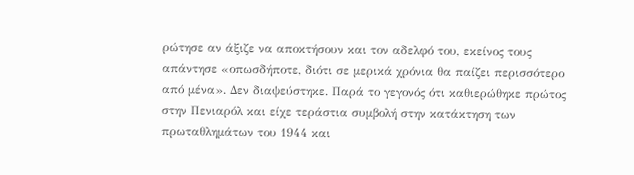ρώτησε αν άξιζε να αποκτήσουν και τον αδελφό του, εκείνος τους απάντησε «οπωσδήποτε, διότι σε μερικά χρόνια θα παίζει περισσότερο από μένα». Δεν διαψεύστηκε. Παρά το γεγονός ότι καθιερώθηκε πρώτος στην Πενιαρόλ και είχε τεράστια συμβολή στην κατάκτηση των πρωταθλημάτων του 1944 και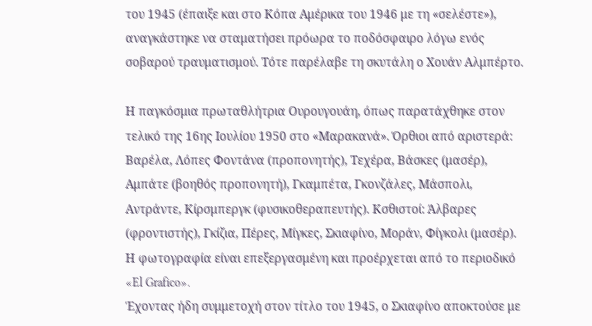του 1945 (έπαιξε και στο Κόπα Αμέρικα του 1946 με τη «σελέστε»), αναγκάστηκε να σταματήσει πρόωρα το ποδόσφαιρο λόγω ενός σοβαρού τραυματισμού. Τότε παρέλαβε τη σκυτάλη ο Χουάν Αλμπέρτο.

Η παγκόσμια πρωταθλήτρια Ουρουγουάη, όπως παρατάχθηκε στον τελικό της 16ης Ιουλίου 1950 στο «Μαρακανά». Όρθιοι από αριστερά: Βαρέλα, Λόπες Φοντάνα (προπονητής), Τεχέρα, Βάσκες (μασέρ), Αμπάτε (βοηθός προπονητή), Γκαμπέτα, Γκονζάλες, Μάσπολι, Αντράντε, Κίρσμπεργκ (φυσικοθεραπευτής). Κσθιστοί: Άλβαρες (φροντιστής), Γκίζια, Πέρες, Μίγκες, Σκιαφίνο, Μοράν, Φίγκολι (μασέρ). Η φωτογραφία είναι επεξεργασμένη και προέρχεται από το περιοδικό «El Grafico».
Έχοντας ήδη συμμετοχή στον τίτλο του 1945, ο Σκιαφίνο αποκτούσε με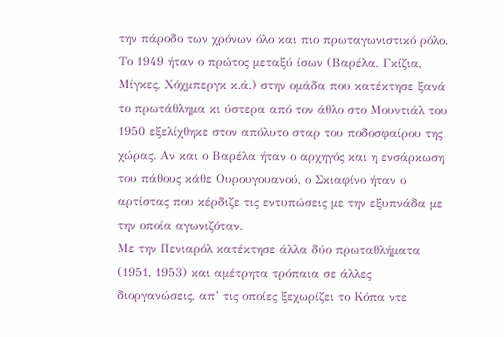την πάροδο των χρόνων όλο και πιο πρωταγωνιστικό ρόλο. Το 1949 ήταν ο πρώτος μεταξύ ίσων (Βαρέλα, Γκίζια, Μίγκες, Χόχμπεργκ κ.ά.) στην ομάδα που κατέκτησε ξανά το πρωτάθλημα κι ύστερα από τον άθλο στο Μουντιάλ του 1950 εξελίχθηκε στον απόλυτο σταρ του ποδοσφαίρου της χώρας. Αν και ο Βαρέλα ήταν ο αρχηγός και η ενσάρκωση του πάθους κάθε Ουρουγουανού, ο Σκιαφίνο ήταν ο αρτίστας που κέρδιζε τις εντυπώσεις με την εξυπνάδα με την οποία αγωνιζόταν.
Με την Πενιαρόλ κατέκτησε άλλα δύο πρωταθλήματα (1951, 1953) και αμέτρητα τρόπαια σε άλλες διοργανώσεις, απ’ τις οποίες ξεχωρίζει το Κόπα ντε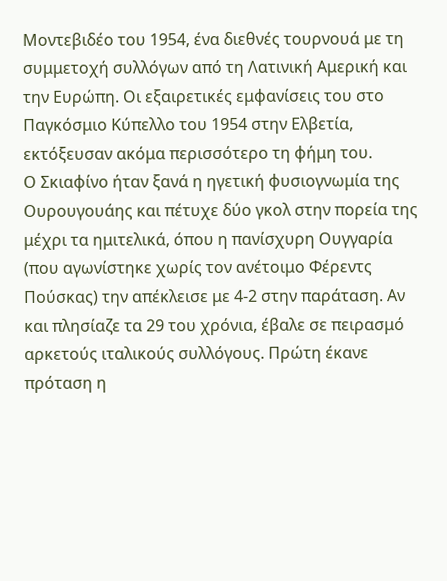Μοντεβιδέο του 1954, ένα διεθνές τουρνουά με τη συμμετοχή συλλόγων από τη Λατινική Αμερική και την Ευρώπη. Οι εξαιρετικές εμφανίσεις του στο Παγκόσμιο Κύπελλο του 1954 στην Ελβετία, εκτόξευσαν ακόμα περισσότερο τη φήμη του.
Ο Σκιαφίνο ήταν ξανά η ηγετική φυσιογνωμία της Ουρουγουάης και πέτυχε δύο γκολ στην πορεία της μέχρι τα ημιτελικά, όπου η πανίσχυρη Ουγγαρία (που αγωνίστηκε χωρίς τον ανέτοιμο Φέρεντς Πούσκας) την απέκλεισε με 4-2 στην παράταση. Αν και πλησίαζε τα 29 του χρόνια, έβαλε σε πειρασμό αρκετούς ιταλικούς συλλόγους. Πρώτη έκανε πρόταση η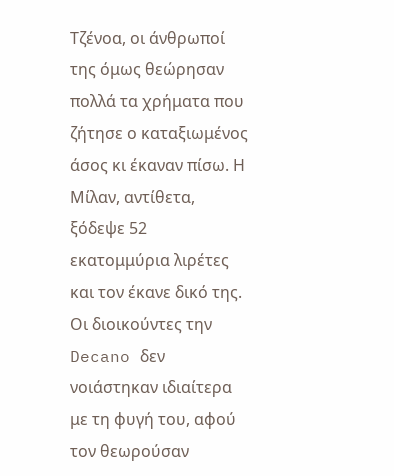Τζένοα, οι άνθρωποί της όμως θεώρησαν πολλά τα χρήματα που ζήτησε ο καταξιωμένος άσος κι έκαναν πίσω. Η Μίλαν, αντίθετα, ξόδεψε 52 εκατομμύρια λιρέτες και τον έκανε δικό της.
Οι διοικούντες την Decano δεν νοιάστηκαν ιδιαίτερα με τη φυγή του, αφού τον θεωρούσαν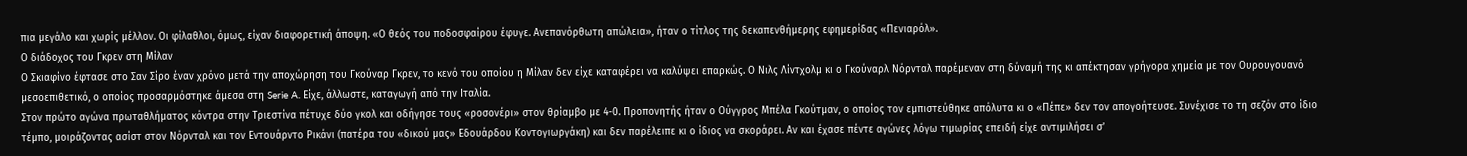πια μεγάλο και χωρίς μέλλον. Οι φίλαθλοι, όμως, είχαν διαφορετική άποψη. «Ο θεός του ποδοσφαίρου έφυγε. Ανεπανόρθωτη απώλεια», ήταν ο τίτλος της δεκαπενθήμερης εφημερίδας «Πενιαρόλ».
Ο διάδοχος του Γκρεν στη Μίλαν
Ο Σκιαφίνο έφτασε στο Σαν Σίρο έναν χρόνο μετά την αποχώρηση του Γκούναρ Γκρεν, το κενό του οποίου η Μίλαν δεν είχε καταφέρει να καλύψει επαρκώς. Ο Νιλς Λίντχολμ κι ο Γκούναρλ Νόρνταλ παρέμεναν στη δύναμή της κι απέκτησαν γρήγορα χημεία με τον Ουρουγουανό μεσοεπιθετικό, ο οποίος προσαρμόστηκε άμεσα στη Serie A. Είχε, άλλωστε, καταγωγή από την Ιταλία.
Στον πρώτο αγώνα πρωταθλήματος κόντρα στην Τριεστίνα πέτυχε δύο γκολ και οδήγησε τους «ροσονέρι» στον θρίαμβο με 4-0. Προπονητής ήταν ο Ούγγρος Μπέλα Γκούτμαν, ο οποίος τον εμπιστεύθηκε απόλυτα κι ο «Πέπε» δεν τον απογοήτευσε. Συνέχισε το τη σεζόν στο ίδιο τέμπο, μοιράζοντας ασίστ στον Νόρνταλ και τον Εντουάρντο Ρικάνι (πατέρα του «δικού μας» Εδουάρδου Κοντογιωργάκη) και δεν παρέλειπε κι ο ίδιος να σκοράρει. Αν και έχασε πέντε αγώνες λόγω τιμωρίας επειδή είχε αντιμιλήσει σ’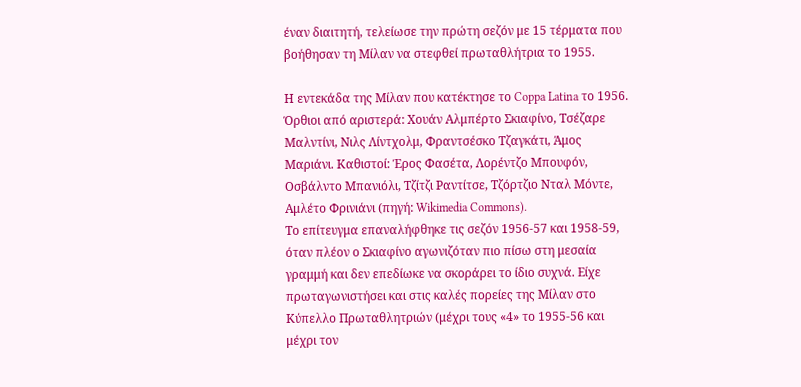έναν διαιτητή, τελείωσε την πρώτη σεζόν με 15 τέρματα που βοήθησαν τη Μίλαν να στεφθεί πρωταθλήτρια το 1955.

Η εντεκάδα της Μίλαν που κατέκτησε το Coppa Latina το 1956. Όρθιοι από αριστερά: Χουάν Αλμπέρτο Σκιαφίνο, Τσέζαρε Μαλντίνι, Νιλς Λίντχολμ, Φραντσέσκο Τζαγκάτι, Άμος Μαριάνι. Καθιστοί: Έρος Φασέτα, Λορέντζο Μπουφόν, Οσβάλντο Μπανιόλι, Τζίτζι Ραντίτσε, Τζόρτζιο Νταλ Μόντε, Αμλέτο Φρινιάνι (πηγή: Wikimedia Commons).
Το επίτευγμα επαναλήφθηκε τις σεζόν 1956-57 και 1958-59, όταν πλέον ο Σκιαφίνο αγωνιζόταν πιο πίσω στη μεσαία γραμμή και δεν επεδίωκε να σκοράρει το ίδιο συχνά. Είχε πρωταγωνιστήσει και στις καλές πορείες της Μίλαν στο Κύπελλο Πρωταθλητριών (μέχρι τους «4» το 1955-56 και μέχρι τον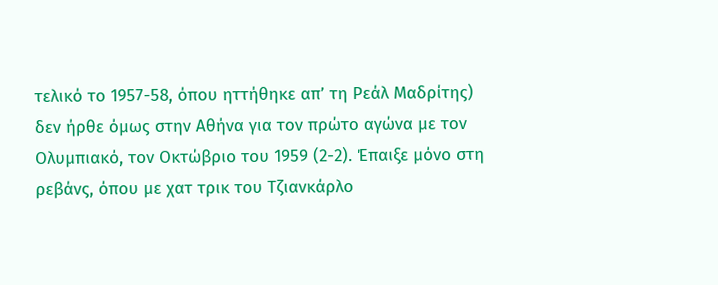τελικό το 1957-58, όπου ηττήθηκε απ’ τη Ρεάλ Μαδρίτης) δεν ήρθε όμως στην Αθήνα για τον πρώτο αγώνα με τον Ολυμπιακό, τον Οκτώβριο του 1959 (2-2). Έπαιξε μόνο στη ρεβάνς, όπου με χατ τρικ του Τζιανκάρλο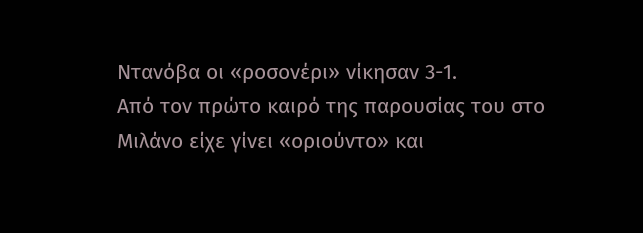Ντανόβα οι «ροσονέρι» νίκησαν 3-1.
Από τον πρώτο καιρό της παρουσίας του στο Μιλάνο είχε γίνει «οριούντο» και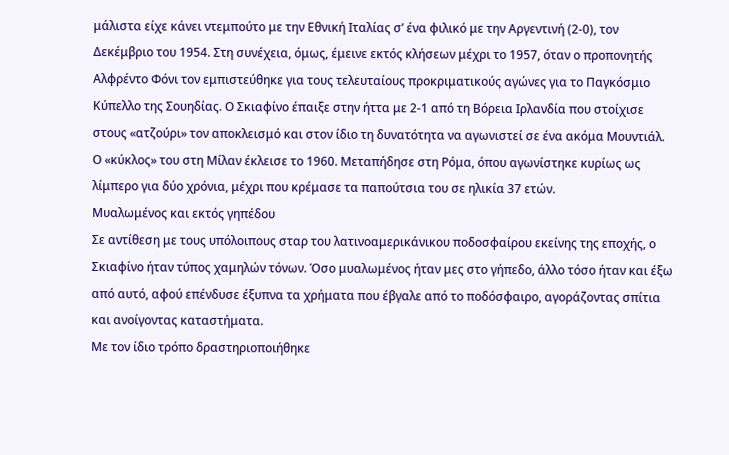μάλιστα είχε κάνει ντεμπούτο με την Εθνική Ιταλίας σ’ ένα φιλικό με την Αργεντινή (2-0), τον Δεκέμβριο του 1954. Στη συνέχεια, όμως, έμεινε εκτός κλήσεων μέχρι το 1957, όταν ο προπονητής Αλφρέντο Φόνι τον εμπιστεύθηκε για τους τελευταίους προκριματικούς αγώνες για το Παγκόσμιο Κύπελλο της Σουηδίας. Ο Σκιαφίνο έπαιξε στην ήττα με 2-1 από τη Βόρεια Ιρλανδία που στοίχισε στους «ατζούρι» τον αποκλεισμό και στον ίδιο τη δυνατότητα να αγωνιστεί σε ένα ακόμα Μουντιάλ.
Ο «κύκλος» του στη Μίλαν έκλεισε το 1960. Μεταπήδησε στη Ρόμα, όπου αγωνίστηκε κυρίως ως λίμπερο για δύο χρόνια, μέχρι που κρέμασε τα παπούτσια του σε ηλικία 37 ετών.
Μυαλωμένος και εκτός γηπέδου
Σε αντίθεση με τους υπόλοιπους σταρ του λατινοαμερικάνικου ποδοσφαίρου εκείνης της εποχής, ο Σκιαφίνο ήταν τύπος χαμηλών τόνων. Όσο μυαλωμένος ήταν μες στο γήπεδο, άλλο τόσο ήταν και έξω από αυτό, αφού επένδυσε έξυπνα τα χρήματα που έβγαλε από το ποδόσφαιρο, αγοράζοντας σπίτια και ανοίγοντας καταστήματα.
Με τον ίδιο τρόπο δραστηριοποιήθηκε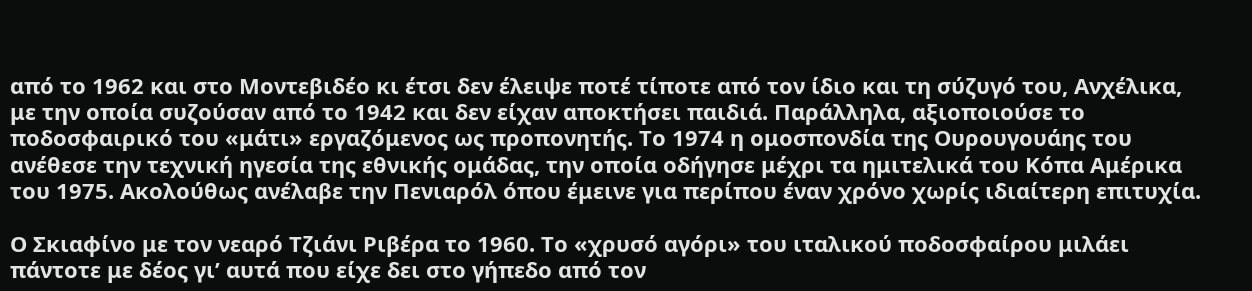από το 1962 και στο Μοντεβιδέο κι έτσι δεν έλειψε ποτέ τίποτε από τον ίδιο και τη σύζυγό του, Ανχέλικα, με την οποία συζούσαν από το 1942 και δεν είχαν αποκτήσει παιδιά. Παράλληλα, αξιοποιούσε το ποδοσφαιρικό του «μάτι» εργαζόμενος ως προπονητής. Το 1974 η ομοσπονδία της Ουρουγουάης του ανέθεσε την τεχνική ηγεσία της εθνικής ομάδας, την οποία οδήγησε μέχρι τα ημιτελικά του Κόπα Αμέρικα του 1975. Ακολούθως ανέλαβε την Πενιαρόλ όπου έμεινε για περίπου έναν χρόνο χωρίς ιδιαίτερη επιτυχία.

Ο Σκιαφίνο με τον νεαρό Τζιάνι Ριβέρα το 1960. Το «χρυσό αγόρι» του ιταλικού ποδοσφαίρου μιλάει πάντοτε με δέος γι’ αυτά που είχε δει στο γήπεδο από τον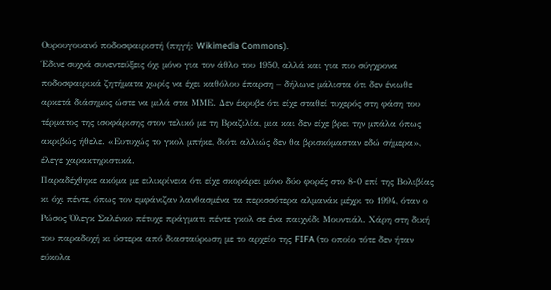Ουρουγουανό ποδοσφαιριστή (πηγή: Wikimedia Commons).
Έδινε συχνά συνεντεύξεις όχι μόνο για τον άθλο του 1950, αλλά και για πιο σύγχρονα ποδοσφαιρικά ζητήματα χωρίς να έχει καθόλου έπαρση – δήλωνε μάλιστα ότι δεν ένιωθε αρκετά διάσημος ώστε να μιλά στα ΜΜΕ. Δεν έκρυβε ότι είχε σταθεί τυχερός στη φάση του τέρματος της ισοφάρισης στον τελικό με τη Βραζιλία, μια και δεν είχε βρει την μπάλα όπως ακριβώς ήθελε. «Ευτυχώς το γκολ μπήκε, διότι αλλιώς δεν θα βρισκόμασταν εδώ σήμερα», έλεγε χαρακτηριστικά.
Παραδέχθηκε ακόμα με ειλικρίνεια ότι είχε σκοράρει μόνο δύο φορές στο 8-0 επί της Βολιβίας κι όχι πέντε, όπως τον εμφάνιζαν λανθασμένα τα περισσότερα αλμανάκ μέχρι το 1994, όταν ο Ρώσος Όλεγκ Σαλένκο πέτυχε πράγματι πέντε γκολ σε ένα παιχνίδι Μουντιάλ. Χάρη στη δική του παραδοχή κι ύστερα από διασταύρωση με το αρχείο της FIFA (το οποίο τότε δεν ήταν εύκολα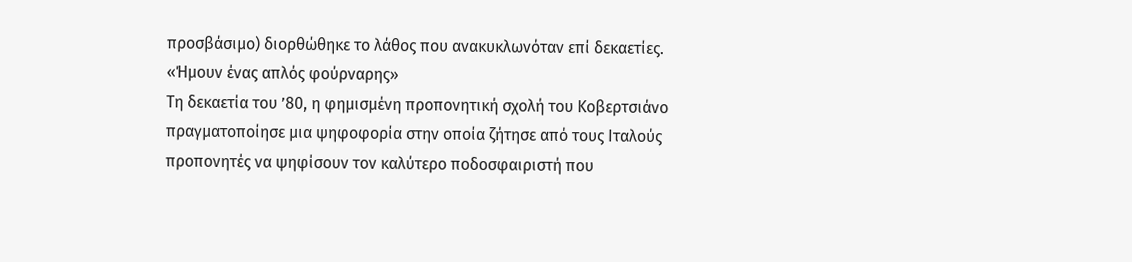προσβάσιμο) διορθώθηκε το λάθος που ανακυκλωνόταν επί δεκαετίες.
«Ήμουν ένας απλός φούρναρης»
Τη δεκαετία του ’80, η φημισμένη προπονητική σχολή του Κοβερτσιάνο πραγματοποίησε μια ψηφοφορία στην οποία ζήτησε από τους Ιταλούς προπονητές να ψηφίσουν τον καλύτερο ποδοσφαιριστή που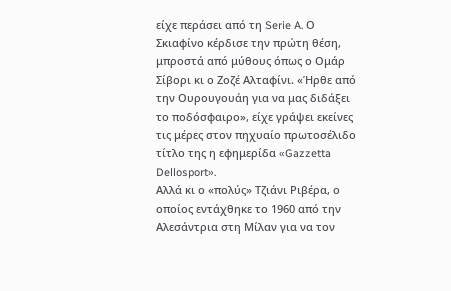είχε περάσει από τη Serie A. Ο Σκιαφίνο κέρδισε την πρώτη θέση, μπροστά από μύθους όπως ο Ομάρ Σίβορι κι ο Ζοζέ Αλταφίνι. «Ήρθε από την Ουρουγουάη για να μας διδάξει το ποδόσφαιρο», είχε γράψει εκείνες τις μέρες στον πηχυαίο πρωτοσέλιδο τίτλο της η εφημερίδα «Gazzetta Dellosport».
Αλλά κι ο «πολύς» Τζιάνι Ριβέρα, ο οποίος εντάχθηκε το 1960 από την Αλεσάντρια στη Μίλαν για να τον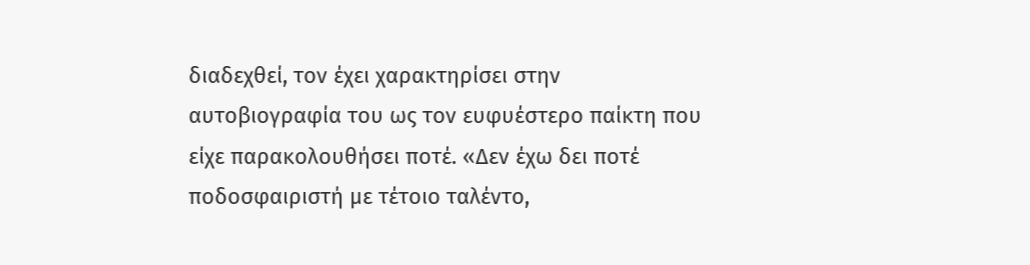διαδεχθεί, τον έχει χαρακτηρίσει στην αυτοβιογραφία του ως τον ευφυέστερο παίκτη που είχε παρακολουθήσει ποτέ. «Δεν έχω δει ποτέ ποδοσφαιριστή με τέτοιο ταλέντο,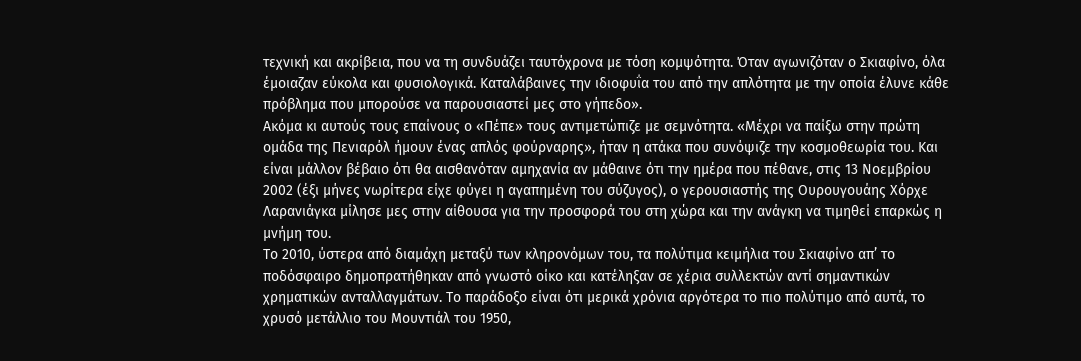τεχνική και ακρίβεια, που να τη συνδυάζει ταυτόχρονα με τόση κομψότητα. Όταν αγωνιζόταν ο Σκιαφίνο, όλα έμοιαζαν εύκολα και φυσιολογικά. Καταλάβαινες την ιδιοφυΐα του από την απλότητα με την οποία έλυνε κάθε πρόβλημα που μπορούσε να παρουσιαστεί μες στο γήπεδο».
Ακόμα κι αυτούς τους επαίνους ο «Πέπε» τους αντιμετώπιζε με σεμνότητα. «Μέχρι να παίξω στην πρώτη ομάδα της Πενιαρόλ ήμουν ένας απλός φούρναρης», ήταν η ατάκα που συνόψιζε την κοσμοθεωρία του. Και είναι μάλλον βέβαιο ότι θα αισθανόταν αμηχανία αν μάθαινε ότι την ημέρα που πέθανε, στις 13 Νοεμβρίου 2002 (έξι μήνες νωρίτερα είχε φύγει η αγαπημένη του σύζυγος), ο γερουσιαστής της Ουρουγουάης Χόρχε Λαρανιάγκα μίλησε μες στην αίθουσα για την προσφορά του στη χώρα και την ανάγκη να τιμηθεί επαρκώς η μνήμη του.
Το 2010, ύστερα από διαμάχη μεταξύ των κληρονόμων του, τα πολύτιμα κειμήλια του Σκιαφίνο απ’ το ποδόσφαιρο δημοπρατήθηκαν από γνωστό οίκο και κατέληξαν σε χέρια συλλεκτών αντί σημαντικών χρηματικών ανταλλαγμάτων. Το παράδοξο είναι ότι μερικά χρόνια αργότερα το πιο πολύτιμο από αυτά, το χρυσό μετάλλιο του Μουντιάλ του 1950,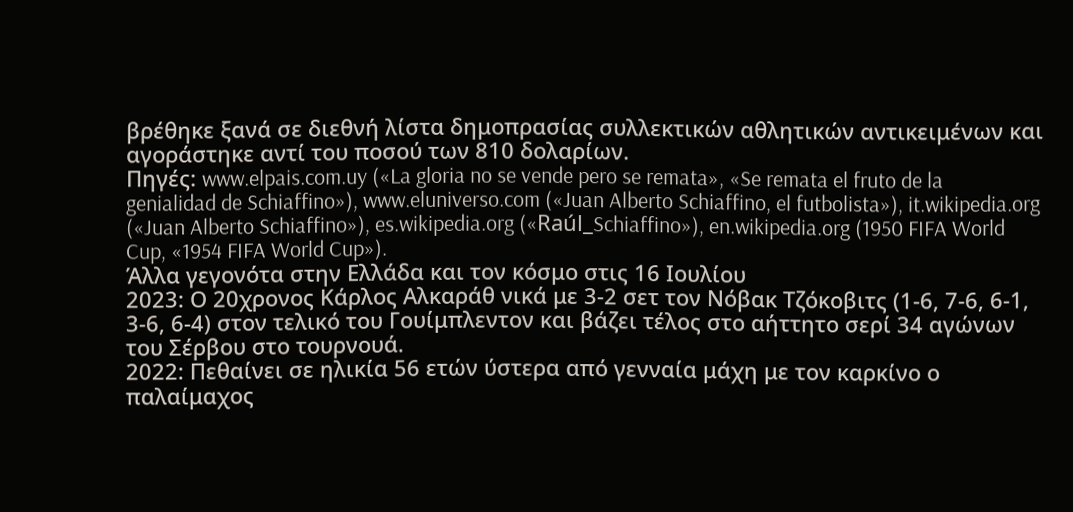βρέθηκε ξανά σε διεθνή λίστα δημοπρασίας συλλεκτικών αθλητικών αντικειμένων και αγοράστηκε αντί του ποσού των 810 δολαρίων.
Πηγές: www.elpais.com.uy («La gloria no se vende pero se remata», «Se remata el fruto de la genialidad de Schiaffino»), www.eluniverso.com («Juan Alberto Schiaffino, el futbolista»), it.wikipedia.org («Juan Alberto Schiaffino»), es.wikipedia.org («Raúl_Schiaffino»), en.wikipedia.org (1950 FIFA World Cup, «1954 FIFA World Cup»).
Άλλα γεγονότα στην Ελλάδα και τον κόσμο στις 16 Ιουλίου
2023: Ο 20χρονος Κάρλος Αλκαράθ νικά με 3-2 σετ τον Νόβακ Τζόκοβιτς (1-6, 7-6, 6-1, 3-6, 6-4) στον τελικό του Γουίμπλεντον και βάζει τέλος στο αήττητο σερί 34 αγώνων του Σέρβου στο τουρνουά.
2022: Πεθαίνει σε ηλικία 56 ετών ύστερα από γενναία μάχη με τον καρκίνο ο παλαίμαχος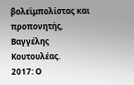βολεϊμπολίστας και προπονητής, Βαγγέλης Κουτουλέας.
2017: Ο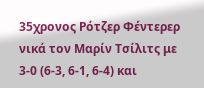35χρονος Ρότζερ Φέντερερ νικά τον Μαρίν Τσίλιτς με 3-0 (6-3, 6-1, 6-4) και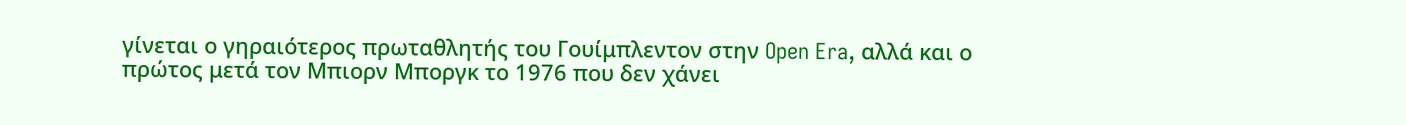γίνεται ο γηραιότερος πρωταθλητής του Γουίμπλεντον στην Open Era, αλλά και ο πρώτος μετά τον Μπιορν Μποργκ το 1976 που δεν χάνει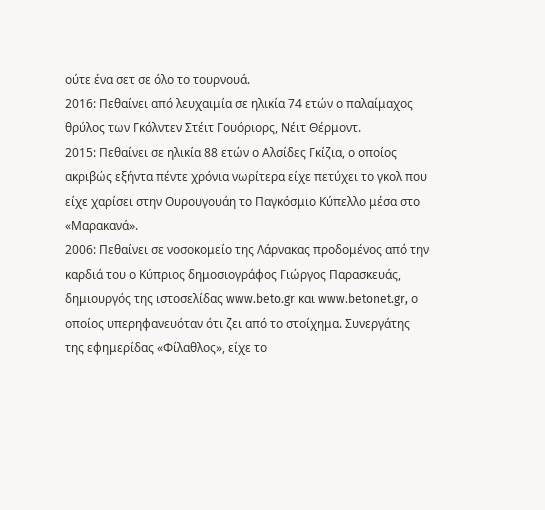ούτε ένα σετ σε όλο το τουρνουά.
2016: Πεθαίνει από λευχαιμία σε ηλικία 74 ετών ο παλαίμαχος θρύλος των Γκόλντεν Στέιτ Γουόριορς, Νέιτ Θέρμοντ.
2015: Πεθαίνει σε ηλικία 88 ετών ο Αλσίδες Γκίζια, ο οποίος ακριβώς εξήντα πέντε χρόνια νωρίτερα είχε πετύχει το γκολ που είχε χαρίσει στην Ουρουγουάη το Παγκόσμιο Κύπελλο μέσα στο «Μαρακανά».
2006: Πεθαίνει σε νοσοκομείο της Λάρνακας προδομένος από την καρδιά του ο Κύπριος δημοσιογράφος Γιώργος Παρασκευάς, δημιουργός της ιστοσελίδας www.beto.gr και www.betonet.gr, ο οποίος υπερηφανευόταν ότι ζει από το στοίχημα. Συνεργάτης της εφημερίδας «Φίλαθλος», είχε το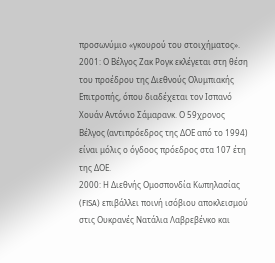προσωνύμιο «γκουρού του στοιχήματος».
2001: Ο Βέλγος Ζακ Ρογκ εκλέγεται στη θέση του προέδρου της Διεθνούς Ολυμπιακής Επιτροπής, όπου διαδέχεται τον Ισπανό Χουάν Αντόνιο Σάμαρανκ. Ο 59χρονος Βέλγος (αντιπρόεδρος της ΔΟΕ από το 1994) είναι μόλις ο όγδοος πρόεδρος στα 107 έτη της ΔΟΕ.
2000: Η Διεθνής Ομοσπονδία Κωπηλασίας (FISA) επιβάλλει ποινή ισόβιου αποκλεισμού στις Ουκρανές Νατάλια Λαβρεβένκο και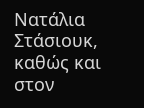Νατάλια Στάσιουκ, καθώς και στον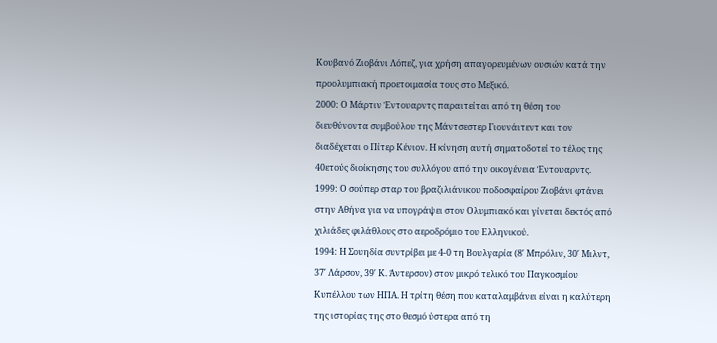Κουβανό Ζιοβάνι Λόπεζ, για χρήση απαγορευμένων ουσιών κατά την προολυμπιακή προετοιμασία τους στο Μεξικό.
2000: Ο Μάρτιν Έντουαρντς παραιτείται από τη θέση του διευθύνοντα συμβούλου της Μάντσεστερ Γιουνάιτεντ και τον διαδέχεται ο Πίτερ Κένιον. Η κίνηση αυτή σηματοδοτεί το τέλος της 40ετούς διοίκησης του συλλόγου από την οικογένεια Έντουαρντς.
1999: Ο σούπερ σταρ του βραζιλιάνικου ποδοσφαίρου Ζιοβάνι φτάνει στην Αθήνα για να υπογράψει στον Ολυμπιακό και γίνεται δεκτός από χιλιάδες φιλάθλους στο αεροδρόμιο του Ελληνικού.
1994: Η Σουηδία συντρίβει με 4-0 τη Βουλγαρία (8′ Μπρόλιν, 30′ Μιλντ, 37′ Λάρσον, 39′ Κ. Άντερσον) στον μικρό τελικό του Παγκοσμίου Κυπέλλου των ΗΠΑ. Η τρίτη θέση που καταλαμβάνει είναι η καλύτερη της ιστορίας της στο θεσμό ύστερα από τη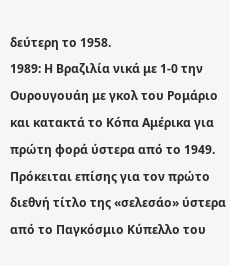δεύτερη το 1958.
1989: Η Βραζιλία νικά με 1-0 την Ουρουγουάη με γκολ του Ρομάριο και κατακτά το Κόπα Αμέρικα για πρώτη φορά ύστερα από το 1949. Πρόκειται επίσης για τον πρώτο διεθνή τίτλο της «σελεσάο» ύστερα από το Παγκόσμιο Κύπελλο του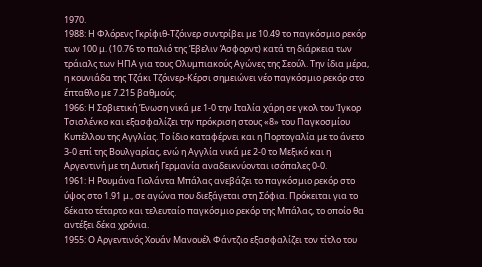1970.
1988: Η Φλόρενς Γκρίφιθ-Τζόινερ συντρίβει με 10.49 το παγκόσμιο ρεκόρ των 100 μ. (10.76 το παλιό της Έβελιν Άσφορντ) κατά τη διάρκεια των τράιαλς των ΗΠΑ για τους Ολυμπιακούς Αγώνες της Σεούλ. Την ίδια μέρα, η κουνιάδα της Τζάκι Τζόινερ-Κέρσι σημειώνει νέο παγκόσμιο ρεκόρ στο έπταθλο με 7.215 βαθμούς.
1966: Η Σοβιετική Ένωση νικά με 1-0 την Ιταλία χάρη σε γκολ του Ίγκορ Τσισλένκο και εξασφαλίζει την πρόκριση στους «8» του Παγκοσμίου Κυπέλλου της Αγγλίας. Το ίδιο καταφέρνει και η Πορτογαλία με το άνετο 3-0 επί της Βουλγαρίας, ενώ η Αγγλία νικά με 2-0 το Μεξικό και η Αργεντινή με τη Δυτική Γερμανία αναδεικνύονται ισόπαλες 0-0.
1961: Η Ρουμάνα Γιολάντα Μπάλας ανεβάζει το παγκόσμιο ρεκόρ στο ύψος στο 1.91 μ., σε αγώνα που διεξάγεται στη Σόφια. Πρόκειται για το δέκατο τέταρτο και τελευταίο παγκόσμιο ρεκόρ της Μπάλας, το οποίο θα αντέξει δέκα χρόνια.
1955: Ο Αργεντινός Χουάν Μανουέλ Φάντζιο εξασφαλίζει τον τίτλο του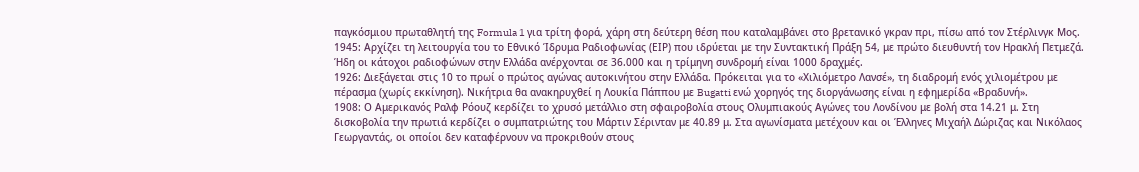παγκόσμιου πρωταθλητή της Formula 1 για τρίτη φορά, χάρη στη δεύτερη θέση που καταλαμβάνει στο βρετανικό γκραν πρι, πίσω από τον Στέρλινγκ Μος.
1945: Αρχίζει τη λειτουργία του το Εθνικό Ίδρυμα Ραδιοφωνίας (ΕΙΡ) που ιδρύεται με την Συντακτική Πράξη 54, με πρώτο διευθυντή τον Ηρακλή Πετμεζά. Ήδη οι κάτοχοι ραδιοφώνων στην Ελλάδα ανέρχονται σε 36.000 και η τρίμηνη συνδρομή είναι 1000 δραχμές.
1926: Διεξάγεται στις 10 το πρωί ο πρώτος αγώνας αυτοκινήτου στην Ελλάδα. Πρόκειται για το «Χιλιόμετρο Λανσέ», τη διαδρομή ενός χιλιομέτρου με πέρασμα (χωρίς εκκίνηση). Νικήτρια θα ανακηρυχθεί η Λουκία Πάππου με Bugatti ενώ χορηγός της διοργάνωσης είναι η εφημερίδα «Βραδυνή».
1908: Ο Αμερικανός Ραλφ Ρόουζ κερδίζει το χρυσό μετάλλιο στη σφαιροβολία στους Ολυμπιακούς Αγώνες του Λονδίνου με βολή στα 14.21 μ. Στη δισκοβολία την πρωτιά κερδίζει ο συμπατριώτης του Μάρτιν Σέρινταν με 40.89 μ. Στα αγωνίσματα μετέχουν και οι Έλληνες Μιχαήλ Δώριζας και Νικόλαος Γεωργαντάς, οι οποίοι δεν καταφέρνουν να προκριθούν στους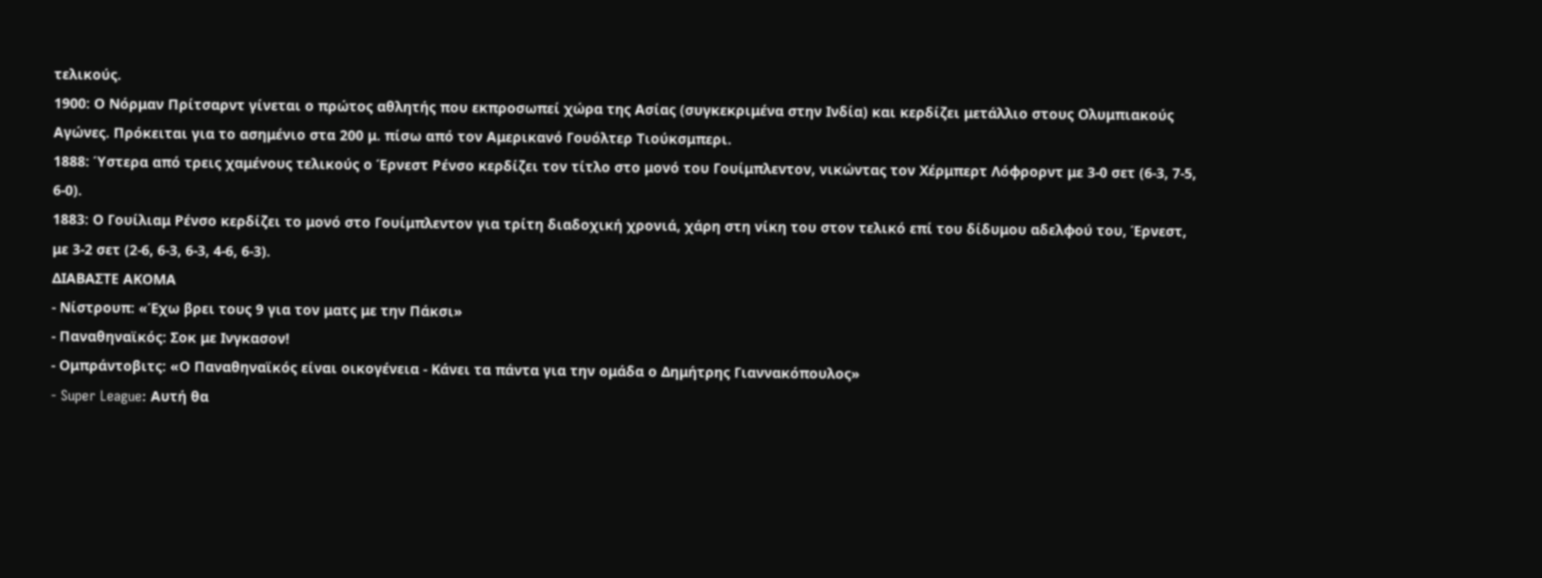τελικούς.
1900: Ο Νόρμαν Πρίτσαρντ γίνεται ο πρώτος αθλητής που εκπροσωπεί χώρα της Ασίας (συγκεκριμένα στην Ινδία) και κερδίζει μετάλλιο στους Ολυμπιακούς Αγώνες. Πρόκειται για το ασημένιο στα 200 μ. πίσω από τον Αμερικανό Γουόλτερ Τιούκσμπερι.
1888: Ύστερα από τρεις χαμένους τελικούς ο Έρνεστ Ρένσο κερδίζει τον τίτλο στο μονό του Γουίμπλεντον, νικώντας τον Χέρμπερτ Λόφρορντ με 3-0 σετ (6-3, 7-5, 6-0).
1883: Ο Γουίλιαμ Ρένσο κερδίζει το μονό στο Γουίμπλεντον για τρίτη διαδοχική χρονιά, χάρη στη νίκη του στον τελικό επί του δίδυμου αδελφού του, Έρνεστ, με 3-2 σετ (2-6, 6-3, 6-3, 4-6, 6-3).
ΔΙΑΒΑΣΤΕ ΑΚΟΜΑ
- Νίστρουπ: «Έχω βρει τους 9 για τον ματς με την Πάκσι»
- Παναθηναϊκός: Σοκ με Ινγκασον!
- Ομπράντοβιτς: «Ο Παναθηναϊκός είναι οικογένεια - Κάνει τα πάντα για την ομάδα ο Δημήτρης Γιαννακόπουλος»
- Super League: Αυτή θα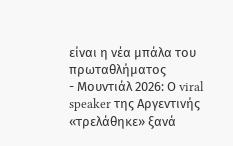είναι η νέα μπάλα του πρωταθλήματος
- Μουντιάλ 2026: Ο viral speaker της Αργεντινής «τρελάθηκε» ξανά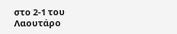στο 2-1 του Λαουτάρο